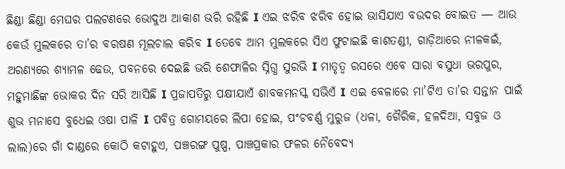ଛିଣ୍ଡା ଛିଣ୍ଡା ମେଘର ପଲଟଣରେ ଭୋଦୁଅ ଆକାଶ ଭରି ରହିଛି I ଏଇ ଝରିବ ଝରିବ ହୋଇ ଭାସିଯାଏ ବଉଦର ବୋଇତ — ଆଉ କେଉଁ ମୁଲକରେ ତା’ର ବରଷଣ ମୂଲଚାଲ କରିବ I ତେବେ ଆମ ମୁଲକରେ ସିଏ ଫୁଟାଇଛି କାଶତଣ୍ଡୀ, ଗାଡ଼ିଆରେ ନୀଳକଇଁ, ଅରଣ୍ୟରେ ଶ୍ୟାମଳ ଢେଉ, ପବନରେ ଦେଇଛି ଭରି ଶେଫାଳିର ସ୍ନିଗ୍ଧ ସୁରଭି I ମାତୃତ୍ୱ ରସରେ ଏବେ ସାରା ବସୁଧା ଭରପୁର, ମହୁମାଛିଙ୍କ ଭୋକର ଦିନ ସରି ଆସିଛି I ପ୍ରଜାପତିରୁ ପକ୍ଷୀଯାଏଁ ଶାବକମନସ୍କ ସଭିଏଁ I ଏଇ ବେଳାରେ ମା’ଟିଏ ତା’ର ସନ୍ତାନ ପାଇଁ ଶୁଭ ମନାସେ ବୁଧେଇ ଓଷା ପାଳି I ପବିତ୍ର ଗୋମୟରେ ଲିପା ହୋଇ, ପଂଚବର୍ଣ୍ଣ ମୁରୁଜ (ଧଳା, ଗୈରିକ, ହଳଦିଆ, ସବୁଜ ଓ ଲାଲ)ରେ ଗାଁ ଦାଣ୍ଡରେ କୋଠି କଟାହୁଏ, ପଞ୍ଚରଙ୍ଗ ପୁଷ୍ପ, ପାଞ୍ଚପ୍ରକାର ଫଳର ନୈବେଦ୍ୟ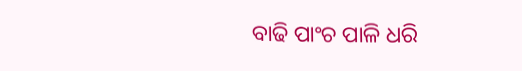ବାଢି ପାଂଚ ପାଳି ଧରି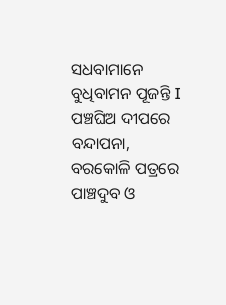ସଧବାମାନେ ବୁଧିବାମନ ପୂଜନ୍ତି I ପଞ୍ଚଘିଅ ଦୀପରେ ବନ୍ଦାପନା, ବରକୋଳି ପତ୍ରରେ ପାଞ୍ଚଦୁବ ଓ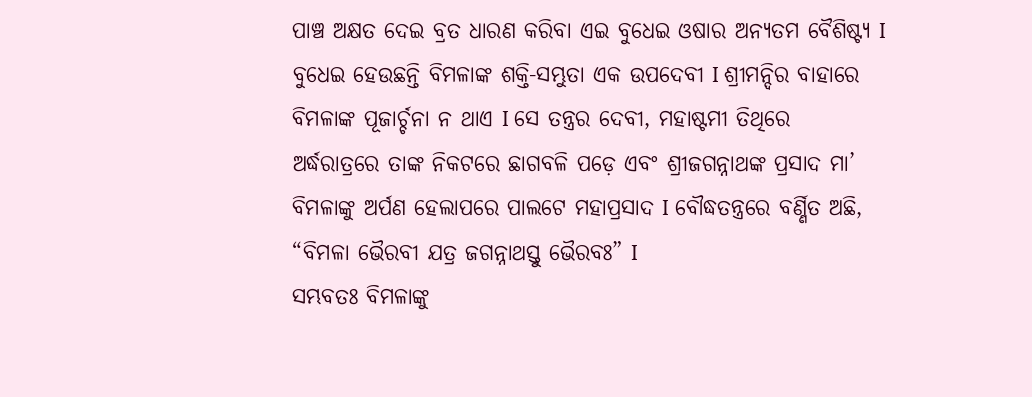ପାଞ୍ଚ ଅକ୍ଷତ ଦେଇ ବ୍ରତ ଧାରଣ କରିବା ଏଇ ବୁଧେଇ ଓଷାର ଅନ୍ୟତମ ବୈଶିଷ୍ଟ୍ୟ I
ବୁଧେଇ ହେଉଛନ୍ତି ବିମଳାଙ୍କ ଶକ୍ତି-ସମ୍ଭୁତା ଏକ ଉପଦେବୀ I ଶ୍ରୀମନ୍ଦିର ବାହାରେ ବିମଳାଙ୍କ ପୂଜାର୍ଚ୍ଚନା ନ ଥାଏ I ସେ ତନ୍ତ୍ରର ଦେବୀ, ମହାଷ୍ଟମୀ ତିଥିରେ ଅର୍ଦ୍ଧରାତ୍ରରେ ତାଙ୍କ ନିକଟରେ ଛାଗବଳି ପଡ଼େ ଏବଂ ଶ୍ରୀଜଗନ୍ନାଥଙ୍କ ପ୍ରସାଦ ମା’ ବିମଳାଙ୍କୁ ଅର୍ପଣ ହେଲାପରେ ପାଲଟେ ମହାପ୍ରସାଦ I ବୌଦ୍ଧତନ୍ତ୍ରରେ ବର୍ଣ୍ଣିତ ଅଛି,
“ବିମଳା ଭୈରବୀ ଯତ୍ର ଜଗନ୍ନାଥସ୍ତୁ ଭୈରବଃ” I
ସମ୍ଭବତଃ ବିମଳାଙ୍କୁ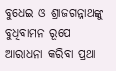ବୁଧେଇ ଓ ଶ୍ରାଜଗନ୍ନାଥଙ୍କୁ ବୁଧିବାମନ ରୂପେ ଆରାଧନା କରିବା ପ୍ରଥା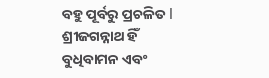ବହୁ ପୂର୍ବରୁ ପ୍ରଚଳିତ I ଶ୍ରୀଜଗନ୍ନାଥ ହିଁ ବୁଧିବାମନ ଏବଂ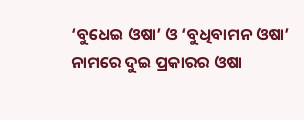‘ବୁଧେଇ ଓଷା’ ଓ ‘ବୁଧିବାମନ ଓଷା’ ନାମରେ ଦୁଇ ପ୍ରକାରର ଓଷା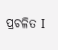ପ୍ରଚଳିତ I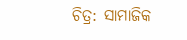ଚିତ୍ର: ସାମାଜିକ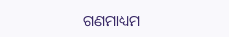ଗଣମାଧ୍ୟମ